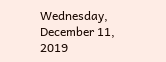Wednesday, December 11, 2019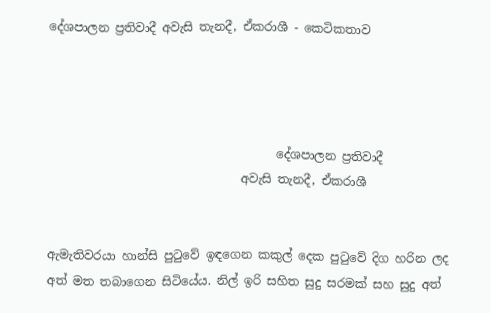දේශපාලන ප්‍රතිවාදී අවැසි තැනදී, ඒකරාශී - කෙටිකතාව




                                      දේශපාලන ප්‍රතිවාදී
                                අවැසි තැනදී, ඒකරාශී


ඇමැතිවරයා හාන්සි පුටුවේ ඉඳගෙන කකුල් දෙක පුටුවේ දිග හරින ලද අත් මත තබාගෙන සිටියේය. නිල් ඉරි සහිත සුදු සරමක් සහ සුදු අත්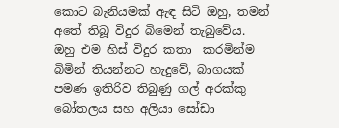කොට බැනියමක් ඇඳ සිටි ඔහු, තමන් අතේ තිබූ විදුර බිමෙන් තැබුවේය. ඔහු එම හිස් විදුර කතා  කරමින්ම බිමින් තියන්නට හැදුවේ, බාගයක් පමණ ඉතිරිව තිබුණු ගල් අරක්කු බෝතලය සහ අලියා සෝඩා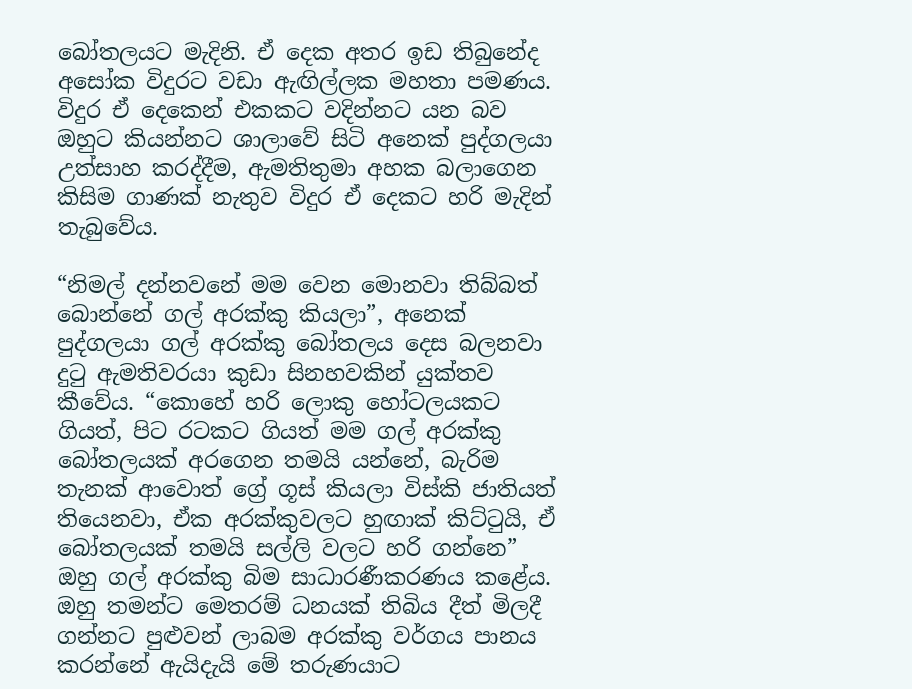බෝතලයට මැදිනි. ඒ දෙක අතර ඉඩ තිබුනේද අසෝක විදුරට වඩා ඇඟිල්ලක මහතා පමණය. විදුර ඒ දෙකෙන් එකකට වදින්නට යන බව ඔහුට කියන්නට ශාලාවේ සිටි අනෙක් පුද්ගලයා උත්සාහ කරද්දීම, ඇමතිතුමා අහක බලාගෙන කිසිම ගාණක් නැතුව විදුර ඒ දෙකට හරි මැදින් තැබුවේය.

“නිමල් දන්නවනේ මම වෙන මොනවා තිබ්බත් බොන්නේ ගල් අරක්කු කියලා”, අනෙක් පුද්ගලයා ගල් අරක්කු බෝතලය දෙස බලනවා දුටු ඇමතිවරයා කුඩා සිනහවකින් යුක්තව කීවේය. “කොහේ හරි ලොකු හෝටලයකට ගියත්, පිට රටකට ගියත් මම ගල් අරක්කු බෝතලයක් අරගෙන තමයි යන්නේ, බැරිම තැනක් ආවොත් ග්‍රේ ගූස් කියලා විස්කි ජාතියත් තියෙනවා, ඒක අරක්කුවලට හුඟාක් කිට්ටුයි, ඒ බෝතලයක් තමයි සල්ලි වලට හරි ගන්නෙ” ඔහු ගල් අරක්කු බිම සාධාරණීකරණය කළේය.
ඔහු තමන්ට මෙතරම් ධනයක් තිබිය දීත් මිලදී ගන්නට පුළුවන් ලාබම අරක්කු වර්ගය පානය කරන්නේ ඇයිදැයි මේ තරුණයාට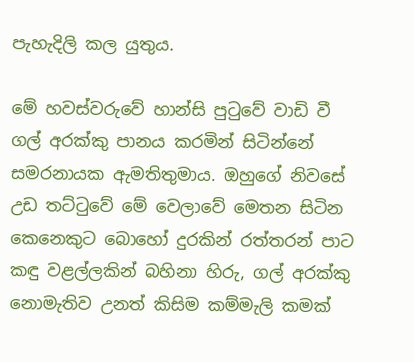පැහැදිලි කල යුතුය.

මේ හවස්වරුවේ හාන්සි පුටුවේ වාඩි වී ගල් අරක්කු පානය කරමින් සිටින්නේ සමරනායක ඇමතිතුමාය. ඔහුගේ නිවසේ උඩ තට්ටුවේ මේ වෙලාවේ මෙතන සිටින කෙනෙකුට බොහෝ දුරකින් රත්තරන් පාට කඳු වළල්ලකින් බහිනා හිරු, ගල් අරක්කු නොමැතිව උනත් කිසිම කම්මැලි කමක්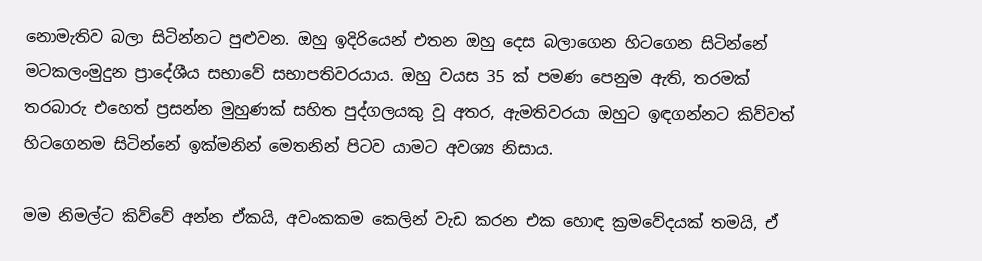නොමැතිව බලා සිටින්නට පුළුවන. ඔහු ඉදිරියෙන් එතන ඔහු දෙස බලාගෙන හිටගෙන සිටින්නේ මටකලංමුදුන ප්‍රාදේශීය සභාවේ සභාපතිවරයාය. ඔහු වයස 35 ක් පමණ පෙනුම ඇති, තරමක් තරබාරු එහෙත් ප්‍රසන්න මුහුණක් සහිත පුද්ගලයකු වූ අතර, ඇමතිවරයා ඔහුට ඉඳගන්නට කිව්වත් හිටගෙනම සිටින්නේ ඉක්මනින් මෙතනින් පිටව යාමට අවශ්‍ය නිසාය.

මම නිමල්ට කිව්වේ අන්න ඒකයි, අවංකකම කෙලින් වැඩ කරන එක හොඳ ක්‍රමවේදයක් තමයි, ඒ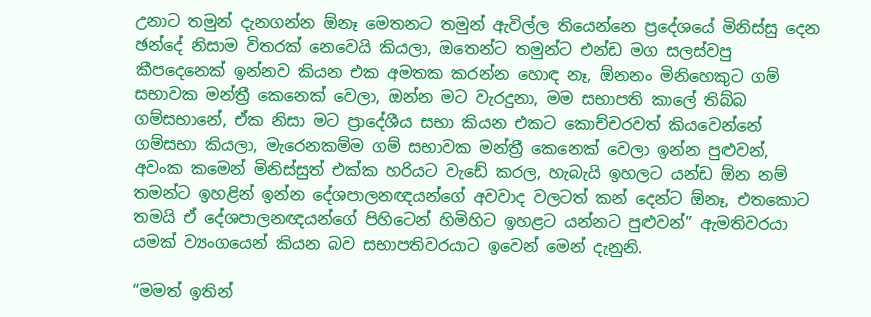උනාට තමුන් දැනගන්න ඕනෑ මෙතනට තමුන් ඇවිල්ල තියෙන්නෙ ප්‍රදේශයේ මිනිස්සු දෙන ඡන්දේ නිසාම විතරක් නෙවෙයි කියලා, ඔතෙන්ට තමුන්ට එන්ඩ මග සලස්වපු කීපදෙනෙක් ඉන්නව කියන එක අමතක කරන්න හොඳ නෑ, ඕනනං මිනිහෙකුට ගම් සභාවක මන්ත්‍රී කෙනෙක් වෙලා, ඔන්න මට වැරදුනා, මම සභාපති කාලේ තිබ්බ ගම්සභානේ, ඒක නිසා මට ප්‍රාදේශීය සභා කියන එකට කොච්චරවත් කියවෙන්නේ ගම්සභා කියලා, මැරෙනකම්ම ගම් සභාවක මන්ත්‍රී කෙනෙක් වෙලා ඉන්න පුළුවන්, අවංක කමෙන් මිනිස්සුත් එක්ක හරියට වැඩේ කරල, හැබැයි ඉහලට යන්ඩ ඕන නම් තමන්ට ඉහළින් ඉන්න දේශපාලනඥයන්ගේ අවවාද වලටත් කන් දෙන්ට ඕනෑ, එතකොට තමයි ඒ දේශපාලනඥයන්ගේ පිහිටෙන් හිමිහිට ඉහළට යන්නට පුළුවන්” ඇමතිවරයා යමක් ව්‍යංගයෙන් කියන බව සභාපතිවරයාට ඉවෙන් මෙන් දැනුනි.

“මමත් ඉතින්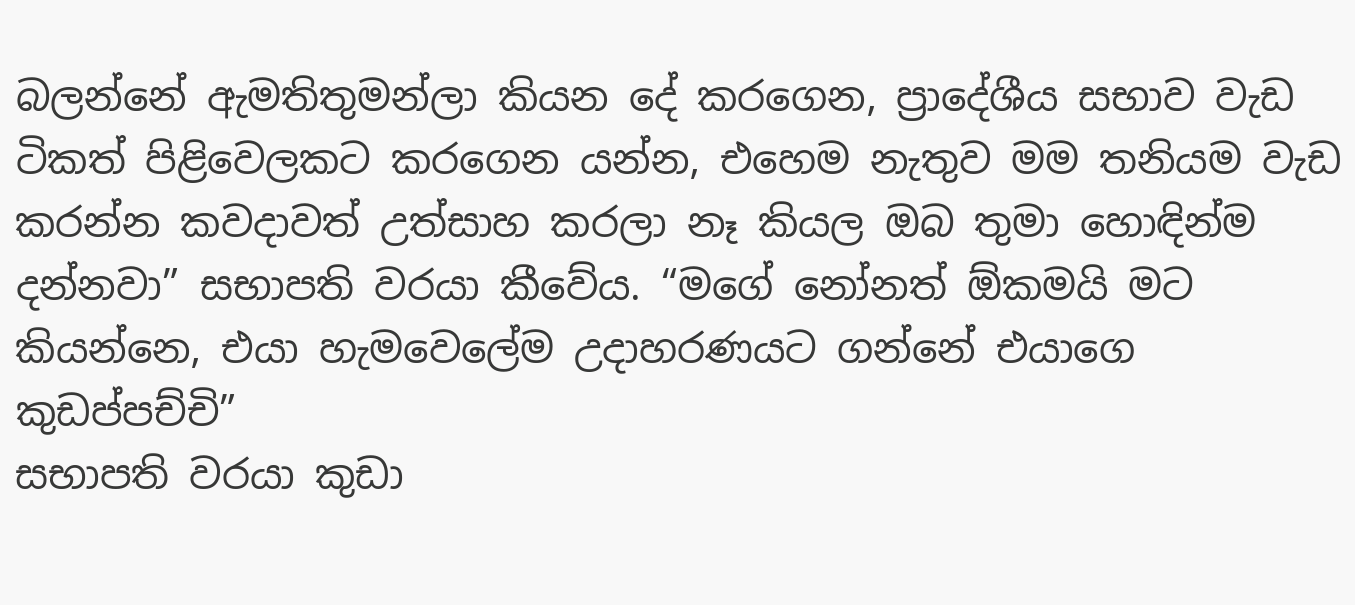බලන්නේ ඇමතිතුමන්ලා කියන දේ කරගෙන, ප්‍රාදේශීය සභාව වැඩ ටිකත් පිළිවෙලකට කරගෙන යන්න, එහෙම නැතුව මම තනියම වැඩ කරන්න කවදාවත් උත්සාහ කරලා නෑ කියල ඔබ තුමා හොඳින්ම දන්නවා” සභාපති වරයා කීවේය. “මගේ නෝනත් ඕකමයි මට කියන්නෙ, එයා හැමවෙලේම උදාහරණයට ගන්නේ එයාගෙ කුඩප්පච්චි”
සභාපති වරයා කුඩා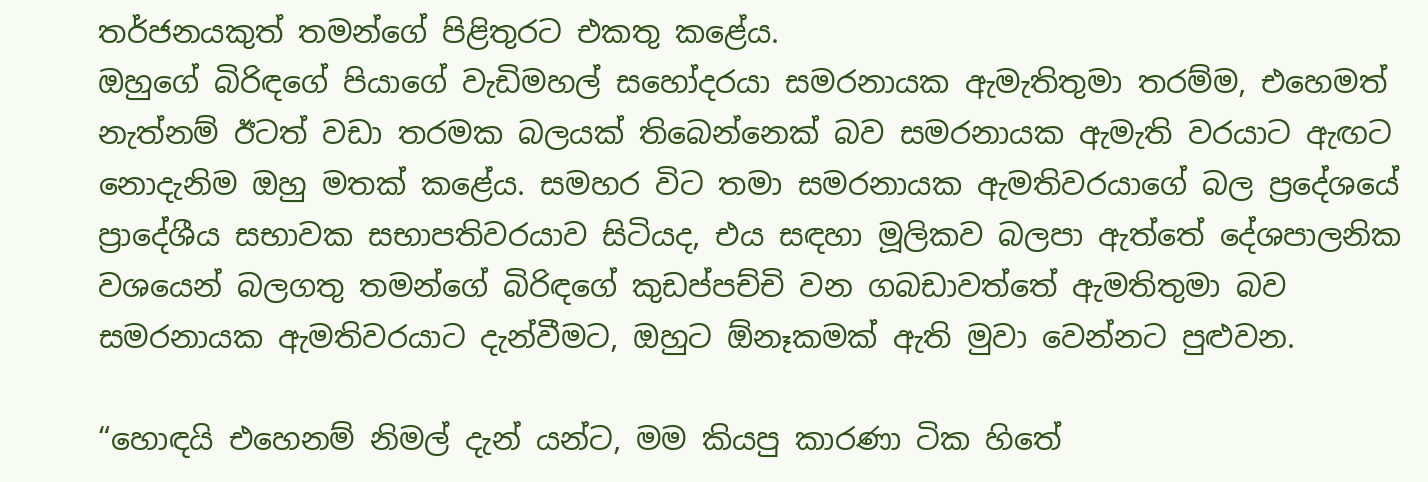තර්ජනයකුත් තමන්ගේ පිළිතුරට එකතු කළේය.
ඔහුගේ බිරිඳගේ පියාගේ වැඩිමහල් සහෝදරයා සමරනායක ඇමැතිතුමා තරම්ම, එහෙමත් නැත්නම් ඊටත් වඩා තරමක බලයක් තිබෙන්නෙක් බව සමරනායක ඇමැති වරයාට ඇඟට නොදැනිම ඔහු මතක් කළේය. සමහර විට තමා සමරනායක ඇමතිවරයාගේ බල ප්‍රදේශයේ ප්‍රාදේශීය සභාවක සභාපතිවරයාව සිටියද, එය සඳහා මූලිකව බලපා ඇත්තේ දේශපාලනික වශයෙන් බලගතු තමන්ගේ බිරිඳගේ කුඩප්පච්චි වන ගබඩාවත්තේ ඇමතිතුමා බව සමරනායක ඇමතිවරයාට දැන්වීමට, ඔහුට ඕනෑකමක් ඇති මුවා වෙන්නට පුළුවන.

“හොඳයි එහෙනම් නිමල් දැන් යන්ට, මම කියපු කාරණා ටික හිතේ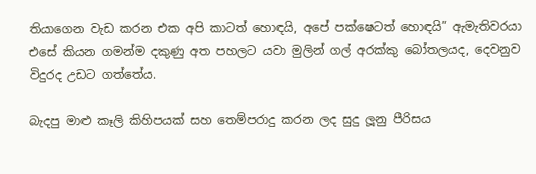තියාගෙන වැඩ කරන එක අපි කාටත් හොඳයි, අපේ පක්ෂෙටත් හොඳයි” ඇමැතිවරයා එසේ කියන ගමන්ම දකුණු අත පහලට යවා මුලින් ගල් අරක්කු බෝතලයද, දෙවනුව විදුරද උඩට ගත්තේය.

බැදපු මාළු කෑලි කිහිපයක් සහ තෙම්පරාදු කරන ලද සුදු ලූනු පීරිසය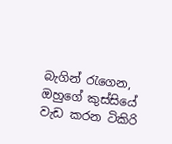බැගින් රැගෙන, ඔහුගේ කුස්සියේ වැඩ කරන ටිකිරි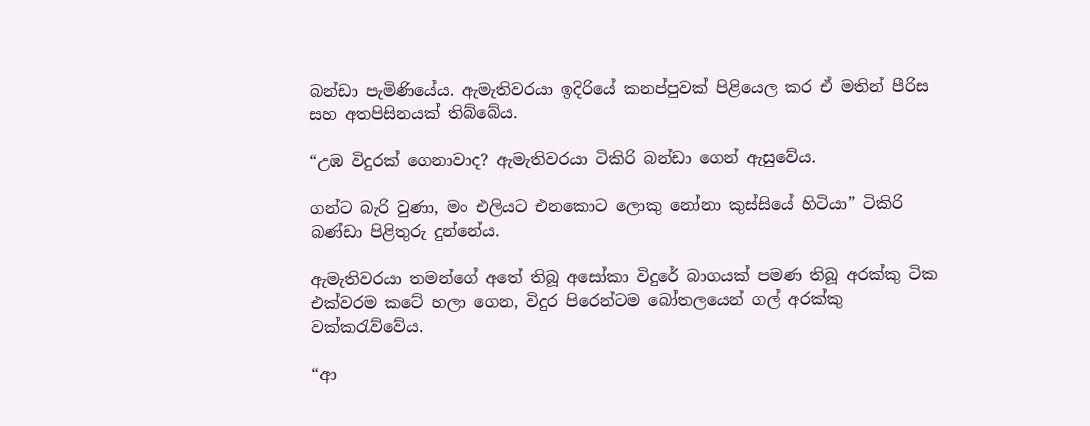බන්ඩා පැමිණියේය. ඇමැතිවරයා ඉදිරියේ කනප්පුවක් පිළියෙල කර ඒ මතින් පීරිස සහ අතපිසිනයක් තිබ්බේය.

“උඹ විදුරක් ගෙනාවාද? ඇමැතිවරයා ටිකිරි බන්ඩා ගෙන් ඇසුවේය.

ගන්ට බැරි වුණා, මං එලියට එනකොට ලොකු නෝනා කුස්සියේ හිටියා” ටිකිරි බණ්ඩා පිළිතුරු දුන්නේය.

ඇමැතිවරයා තමන්ගේ අතේ තිබූ අසෝකා විදුරේ බාගයක් පමණ තිබූ අරක්කු ටික එක්වරම කටේ හලා ගෙන, විදුර පිරෙන්ටම බෝතලයෙන් ගල් අරක්කු වක්කරැව්වේය.

“ආ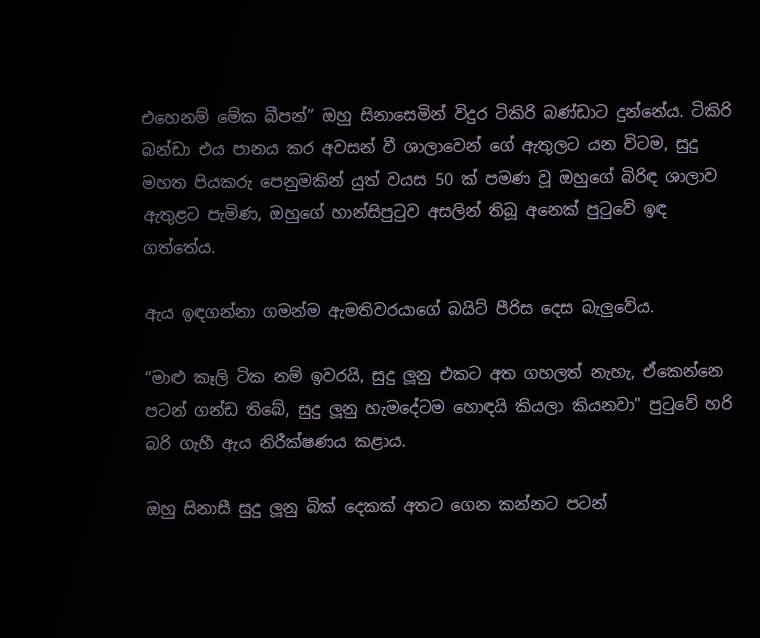එහෙනම් මේක බීපන්” ඔහු සිනාසෙමින් විදුර ටිකිරි බණ්ඩාට දුන්නේය. ටිකිරි බන්ඩා එය පානය කර අවසන් වී ශාලාවෙන් ගේ ඇතුලට යන විටම, සුදු මහත පියකරු පෙනුමකින් යුත් වයස 50 ක් පමණ වූ ඔහුගේ බිරිඳ ශාලාව ඇතුළට පැමිණ, ඔහුගේ හාන්සිපුටුව අසලින් තිබූ අනෙක් පුටුවේ ඉඳ ගත්තේය.

ඇය ඉඳගන්නා ගමන්ම ඇමතිවරයාගේ බයිට් පීරිස දෙස බැලුවේය.

“මාළු කෑලි ටික නම් ඉවරයි, සුදු ලූනු එකට අත ගහලත් නැහැ, ඒකෙන්නෙ පටන් ගන්ඩ තිබේ, සුදු ලූනු හැමදේටම හොඳයි කියලා කියනවා" පුටුවේ හරි බරි ගැහී ඇය නිරීක්ෂණය කළාය.

ඔහු සිනාසී සුදු ලූනු බික් දෙකක් අතට ගෙන කන්නට පටන්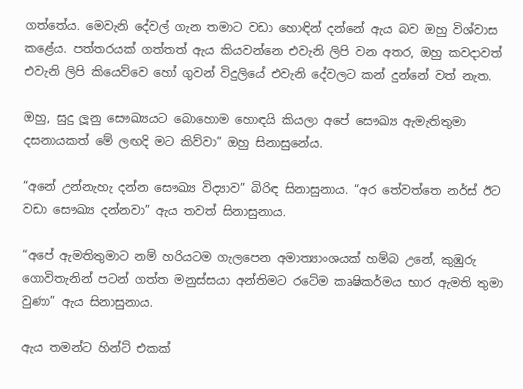ගත්තේය. මෙවැනි දේවල් ගැන තමාට වඩා හොඳින් දන්නේ ඇය බව ඔහු විශ්වාස කළේය. පත්තරයක් ගත්තත් ඇය කියවන්නෙ එවැනි ලිපි වන අතර, ඔහු කවදාවත් එවැනි ලිපි කියෙව්වෙ හෝ ගුවන් විදුලියේ එවැනි දේවලට කන් දුන්නේ වත් නැත.

ඔහු, සුදු ලූනු සෞඛ්‍යයට බොහොම හොඳයි කියලා අපේ සෞඛ්‍ය ඇමැතිතුමා දසනායකත් මේ ලඟදි මට කිව්වා” ඔහු සිනාසුනේය.

“අනේ උන්නැහැ දන්න සෞඛ්‍ය විද්‍යාව” බිරිඳ සිනාසුනාය. “අර තේවත්තෙ නර්ස් ඊට වඩා සෞඛ්‍ය දන්නවා” ඇය තවත් සිනාසුනාය.

“අපේ ඇමතිතුමාට නම් හරියටම ගැලපෙන අමාත්‍යාංශයක් හම්බ උනේ, කුඹුරු ගොවිතැනින් පටන් ගත්ත මනුස්සයා අන්තිමට රටේම කෘෂිකර්මය භාර ඇමති තුමා වුණා” ඇය සිනාසුනාය.

ඇය තමන්ට හින්ට් එකක්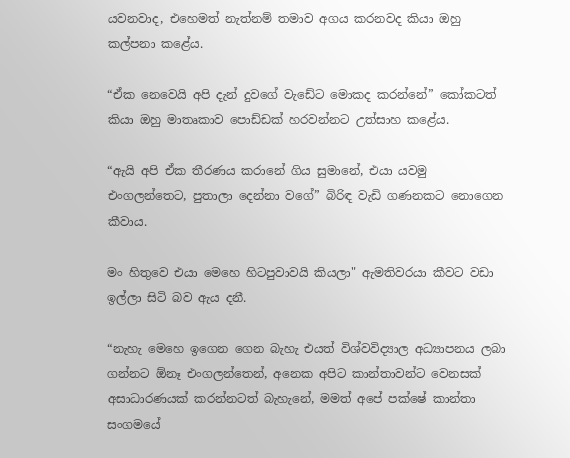යවනවාද, එහෙමත් නැත්නම් තමාව අගය කරනවද කියා ඔහු කල්පනා කළේය.

“ඒක නෙවෙයි අපි දැන් දුවගේ වැඩේට මොකද කරන්නේ” කෝකටත් කියා ඔහු මාතෘකාව පොඩ්ඩක් හරවන්නට උත්සාහ කළේය.

“ඇයි අපි ඒක තීරණය කරානේ ගිය සුමානේ, එයා යවමු එංගලන්තෙට, පුතාලා දෙන්නා වගේ” බිරිඳ වැඩි ගණනකට නොගෙන කීවාය.

මං හිතුවෙ එයා මෙහෙ හිටපුවාවයි කියලා" ඇමතිවරයා කීවට වඩා ඉල්ලා සිටි බව ඇය දනී.

“නැහැ මෙහෙ ඉගෙන ගෙන බැහැ එයත් විශ්වවිද්‍යාල අධ්‍යාපනය ලබා ගන්නට ඕනෑ එංගලන්තෙන්, අනෙක අපිට කාන්තාවන්ට වෙනසක් අසාධාරණයක් කරන්නටත් බැහැනේ, මමත් අපේ පක්ෂේ කාන්තා සංගමයේ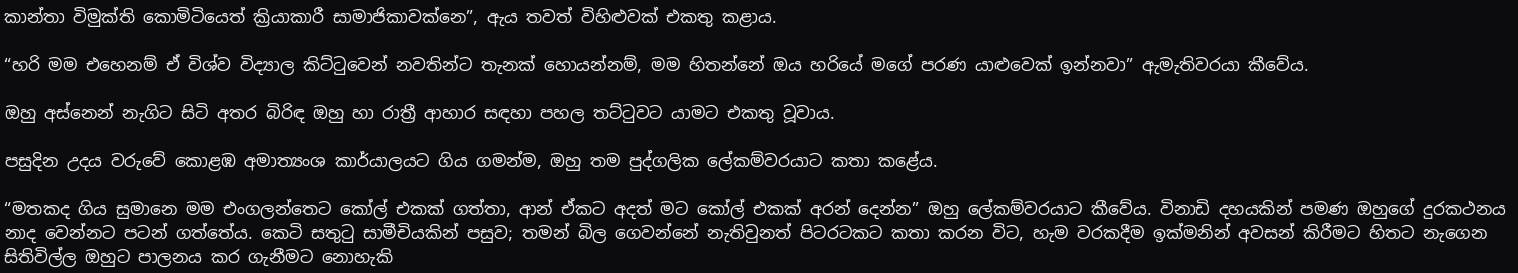කාන්තා විමුක්ති කොමිටියෙත් ක්‍රියාකාරී සාමාජිකාවක්නෙ”, ඇය තවත් විහිළුවක් එකතු කළාය.

“හරි මම එහෙනම් ඒ විශ්ව විද්‍යාල කිට්ටුවෙන් නවතින්ට තැනක් හොයන්නම්, මම හිතන්නේ ඔය හරියේ මගේ පරණ යාළුවෙක් ඉන්නවා” ඇමැතිවරයා කීවේය.

ඔහු අස්නෙන් නැගිට සිටි අතර බිරිඳ ඔහු හා රාත්‍රී ආහාර සඳහා පහල තට්ටුවට යාමට එකතු වූවාය.

පසුදින උදය වරුවේ කොළඹ අමාත්‍යංශ කාර්යාලයට ගිය ගමන්ම, ඔහු තම පුද්ගලික ලේකම්වරයාට කතා කළේය.

“මතකද ගිය සුමානෙ මම එංගලන්තෙට කෝල් එකක් ගත්තා, ආන් ඒකට අදත් මට කෝල් එකක් අරන් දෙන්න” ඔහු ලේකම්වරයාට කීවේය. විනාඩි දහයකින් පමණ ඔහුගේ දුරකථනය නාද වෙන්නට පටන් ගත්තේය. කෙටි සතුටු සාමීචියකින් පසුව; තමන් බිල ගෙවන්නේ නැතිවුනත් පිටරටකට කතා කරන විට, හැම වරකදීම ඉක්මනින් අවසන් කිරීමට හිතට නැගෙන සිතිවිල්ල ඔහුට පාලනය කර ගැනීමට නොහැකි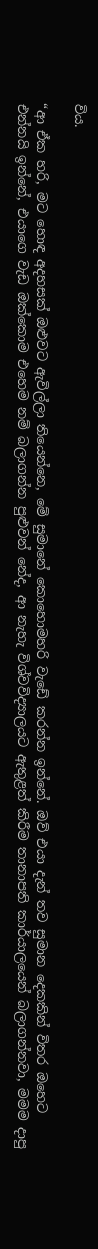විය.

“ආ ඒක හරි, මට හොඳ අදහසක් ඔළුවට ඇවිල්ලා තියෙන්නෙ, මේ සුමානේ කොහොමහරි වැඩේ කරන්න ඉන්නේ. ඔව් එයා දැන් තව සුමාන දෙකකින් විතර ඔහෙට එන්නයි ඉන්නේ, එයාගෙ වැඩ ඔක්කොම එහෙම නම් බලාගන්න පුළුවන් නේද, ආ නැහැ විශ්වවිද්‍යාලයට ඇතුළත් කිරීම තානාපති කාර්යාලයෙන් බලාගන්නවා, මමම දාපු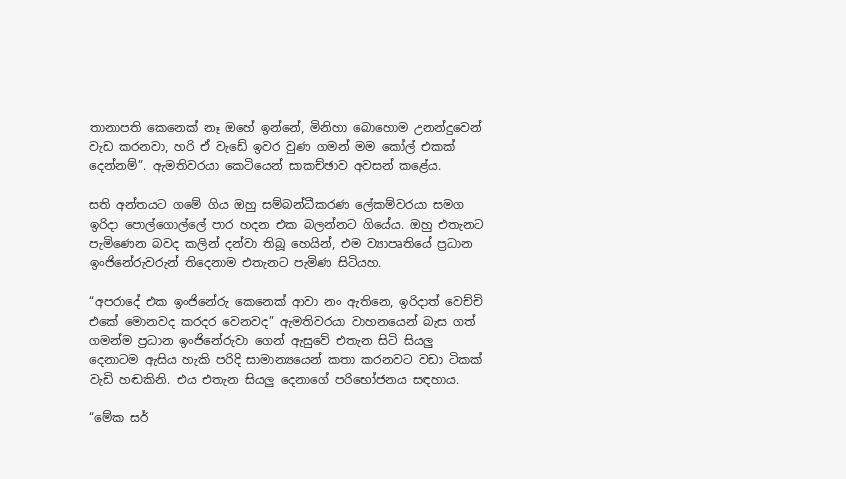තානාපති කෙනෙක් නෑ ඔහේ ඉන්නේ, මිනිහා බොහොම උනන්දුවෙන් වැඩ කරනවා, හරි ඒ වැඩේ ඉවර වුණ ගමන් මම කෝල් එකක් දෙන්නම්”. ඇමතිවරයා කෙටියෙන් සාකච්ඡාව අවසන් කළේය.

සති අන්තයට ගමේ ගිය ඔහු සම්බන්ධීකරණ ලේකම්වරයා සමග ඉරිදා පොල්ගොල්ලේ පාර හදන එක බලන්නට ගියේය. ඔහු එතැනට පැමිණෙන බවද කලින් දන්වා තිබූ හෙයින්, එම ව්‍යාපෘතියේ ප්‍රධාන ඉංජිනේරුවරුන් තිදෙනාම එතැනට පැමිණ සිටියහ.

“අපරාදේ එක ඉංජිනේරු කෙනෙක් ආවා නං ඇතිනෙ, ඉරිදාත් වෙච්චි එකේ මොනවද කරදර වෙනවද” ඇමතිවරයා වාහනයෙන් බැස ගත් ගමන්ම ප්‍රධාන ඉංජිනේරුවා ගෙන් ඇසුවේ එතැන සිටි සියලු දෙනාටම ඇසිය හැකි පරිදි සාමාන්‍යයෙන් කතා කරනවට වඩා ටිකක් වැඩි හඬකිනි. එය එතැන සියලු දෙනාගේ පරිභෝජනය සඳහාය.

“මේක සර්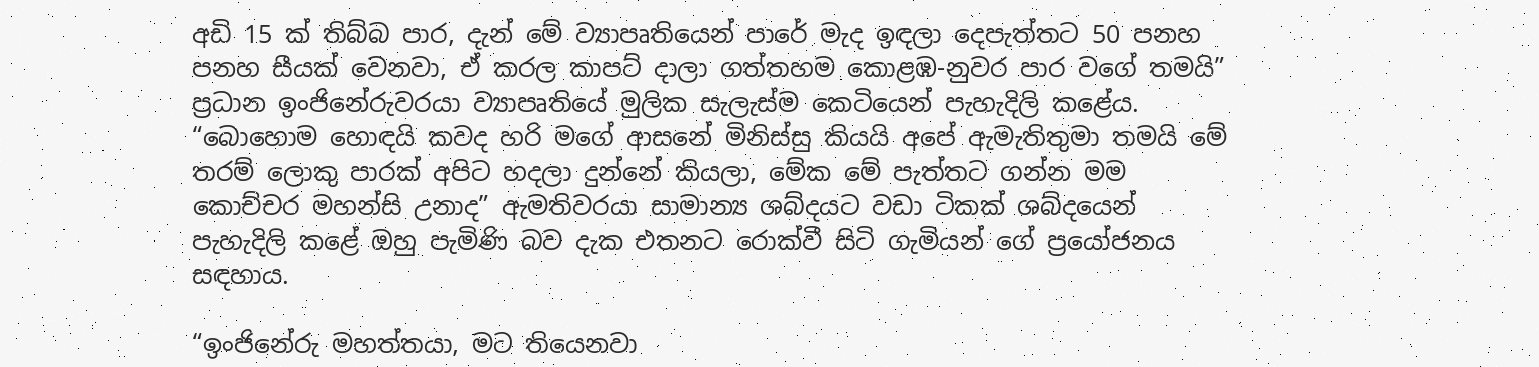අඩි 15 ක් තිබ්බ පාර, දැන් මේ ව්‍යාපෘතියෙන් පාරේ මැද ඉඳලා දෙපැත්තට 50 පනහ පනහ සීයක් වෙනවා, ඒ කරල කාපට් දාලා ගත්තහම කොළඹ-නුවර පාර වගේ තමයි” ප්‍රධාන ඉංජිනේරුවරයා ව්‍යාපෘතියේ මුලික සැලැස්ම කෙටියෙන් පැහැදිලි කළේය. “බොහොම හොඳයි කවද හරි මගේ ආසනේ මිනිස්සු කියයි අපේ ඇමැතිතුමා තමයි මේ තරම් ලොකු පාරක් අපිට හදලා දුන්නේ කියලා, මේක මේ පැත්තට ගන්න මම කොච්චර මහන්සි උනාද” ඇමතිවරයා සාමාන්‍ය ශබ්දයට වඩා ටිකක් ශබ්දයෙන් පැහැදිලි කළේ ඔහු පැමිණි බව දැක එතනට රොක්වී සිටි ගැමියන් ගේ ප්‍රයෝජනය සඳහාය.

“ඉංජිනේරු මහත්තයා, මට තියෙනවා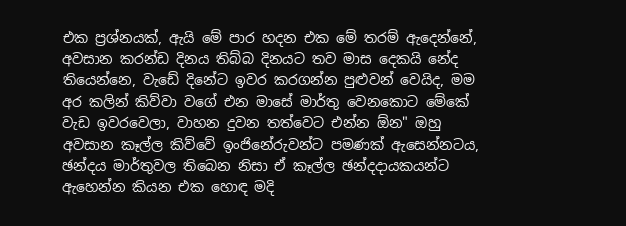එක ප්‍රශ්නයක්, ඇයි මේ පාර හදන එක මේ තරම් ඇදෙන්නේ, අවසාන කරන්ඩ දිනය තිබ්බ දිනයට තව මාස දෙකයි නේද තියෙන්නෙ, වැඩේ දිනේට ඉවර කරගන්න පුළුවන් වෙයිද, මම අර කලින් කිව්වා වගේ එන මාසේ මාර්තු වෙනකොට මේකේ වැඩ ඉවරවෙලා, වාහන දුවන තත්වෙට එන්න ඕන" ඔහු අවසාන කෑල්ල කිව්වේ ඉංජිනේරුවන්ට පමණක් ඇසෙන්නටය, ඡන්දය මාර්තුවල තිබෙන නිසා ඒ කෑල්ල ඡන්දදායකයන්ට ඇහෙන්න කියන එක හොඳ මදි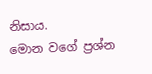නිසාය.
මොන වගේ ප්‍රශ්න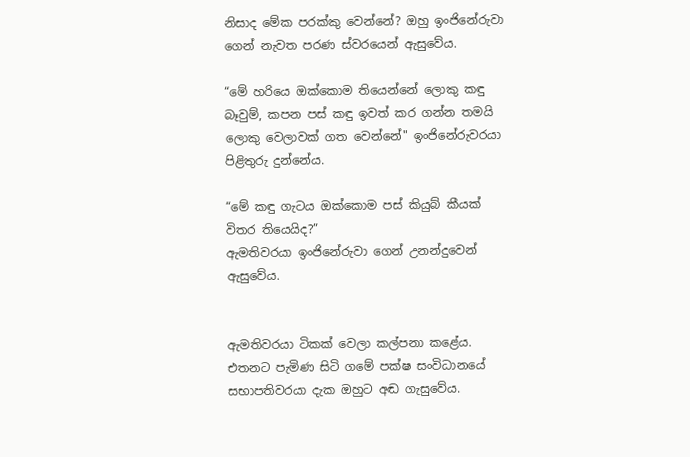නිසාද මේක පරක්කු වෙන්නේ? ඔහු ඉංජිනේරුවා ගෙන් නැවත පරණ ස්වරයෙන් ඇසුවේය.

“මේ හරියෙ ඔක්කොම තියෙන්නේ ලොකු කඳු බෑවුම්, කපන පස් කඳු ඉවත් ක‍ර ගන්න තමයි ලොකු වෙලාවක් ගත වෙන්නේ" ඉංජිනේරුවරයා පිළිතුරු දුන්නේය.

“මේ කඳු ගැටය ඔක්කොම පස් කියුබ් කීයක් විතර තියෙයිද?”
ඇමතිවරයා ඉංජිනේරුවා ගෙන් උනන්දුවෙන් ඇසුවේය.


ඇමතිවරයා ටිකක් වෙලා කල්පනා කළේය. එතනට පැමිණ සිටි ගමේ පක්ෂ සංවිධානයේ සභාපතිවරයා දැක ඔහුට අඬ ගැසුවේය.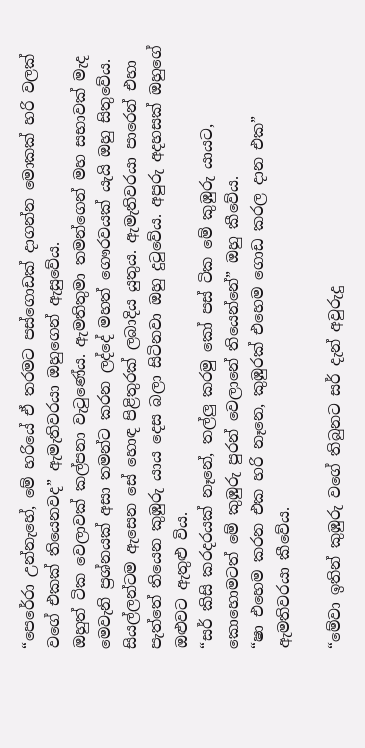“පෙරේරා උන්නැහේ, මේ හරියේ ඒ තරමට පස්ගොඩක් දාගන්න මොකක් හරි වලක් වගේ එකක් තියෙනවද” ඇමැතිවරයා ඔහුගෙන් ඇසුවේය.
ඔහුත් ටික වෙලාවක් කල්පනා වැටුණේය. ඇමතිතුමා තමන්ගෙන් මහ සභාවක් මැද මෙවැනි ප්‍රශ්නයක් අසා තමන්ට කරන ලද්දේ මහත් ගෞරවයක් යැයි ඔහු සිතුවේය. සියල්ලන්ටම ඇසෙන සේ හොඳ පිළිතුරක් ලබාදිය යුතුය. ඇමැතිවරයා පාරෙන් එහා පැත්තේ තියෙන කුඹුරු යාය දෙස බලා සිටිනවා ඔහු දුටුවේය. අපුරු අදහසක් ඔහුගේ ඔළුවට ඇතුළු විය.
“සර් කිසි කරදරයක් නෑනේ, තල්ලු කරමු කෝ පස් ටික මේ කුඹුරු යායට, කොහොමටත් මේ කුඹුරු පුරන් වෙලානේ තියෙන්නේ” ඔහු කීවේය.
“ෂා එහෙම කරන එක හරි නෑනෙ, කුඹුරක් එහෙම ගොඩ කරල දාන එක” ඇමතිවරයා කීවේය.

“මේවා ඉතින් කුඹුරු වගේ තිබුනට සර් දැන් අවුරුදු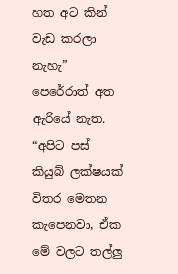හත අට කින් වැඩ කරලා නැහැ” පෙරේරාත් අත ඇරියේ නැත.
“අපිට පස් කියුබ් ලක්ෂයක් විතර මෙතන කැපෙනවා, ඒක මේ වලට තල්ලු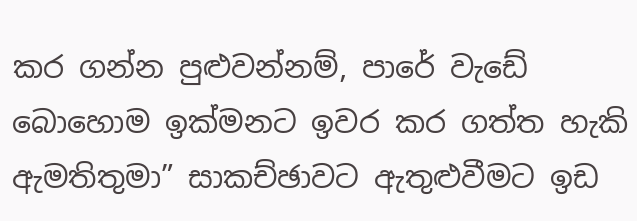කර ගන්න පුළුවන්නම්, පාරේ වැඩේ බොහොම ඉක්මනට ඉවර කර ගත්ත හැකි ඇමතිතුමා” සාකච්ඡාවට ඇතුළුවීමට ඉඩ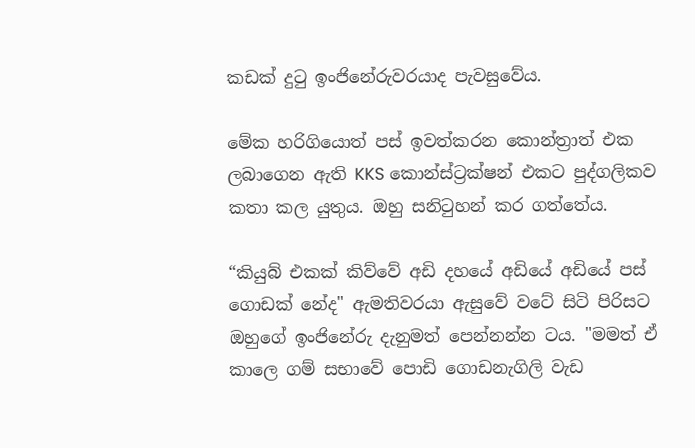කඩක් දුටු ඉංජිනේරුවරයාද පැවසුවේය.

මේක හරිගියොත් පස් ඉවත්කරන කොන්ත්‍රාත් එක ලබාගෙන ඇති KKS කොන්ස්ට්‍රක්ෂන් එකට පුද්ගලිකව කතා කල යුතුය. ඔහු සනිටුහන් කර ගත්තේය.

“කියුබ් එකක් කිව්වේ අඩි දහයේ අඩියේ අඩියේ පස් ගොඩක් නේද" ඇමතිවරයා ඇසුවේ වටේ සිටි පිරිසට ඔහුගේ ඉංජිනේරු දැනුමත් පෙන්නන්න ටය. "මමත් ඒ කාලෙ ගම් සභාවේ පොඩි ගොඩනැගිලි වැඩ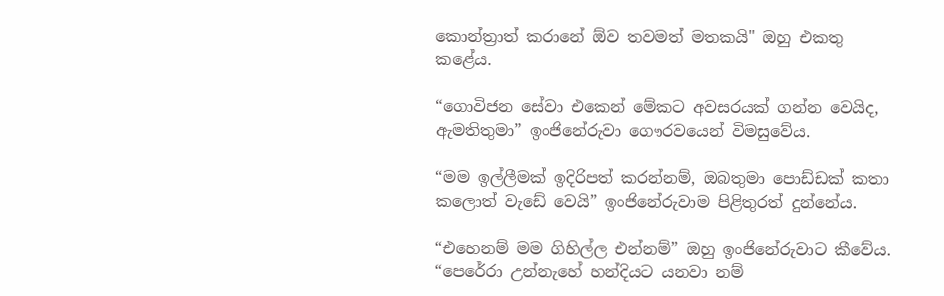කොන්ත්‍රාත් කරානේ ඕව තවමත් මතකයි" ඔහු එකතු කළේය.

“ගොවිජන සේවා එකෙන් මේකට අවසරයක් ගන්න වෙයිද, ඇමතිතුමා” ඉංජිනේරුවා ගෞරවයෙන් විමසුවේය.

“මම ඉල්ලීමක් ඉදිරිපත් කරන්නම්, ඔබතුමා පොඩ්ඩක් කතා කලොත් වැඩේ වෙයි” ඉංජිනේරුවාම පිළිතුරත් දුන්නේය.

“එහෙනම් මම ගිහිල්ල එන්නම්” ඔහු ඉංජිනේරුවාට කීවේය. “පෙරේරා උන්නැහේ හන්දියට යනවා නම්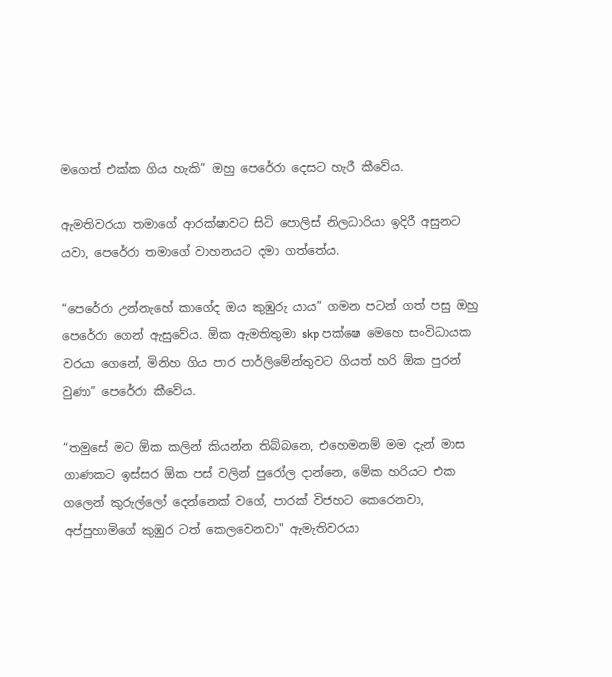මගෙත් එක්ක ගිය හැකි” ඔහු පෙරේරා දෙසට හැරී කීවේය.

ඇමතිවරයා තමාගේ ආරක්ෂාවට සිටි පොලිස් නිලධාරියා ඉදිරී අසුනට යවා, පෙරේරා තමාගේ වාහනයට දමා ගත්තේය.

“පෙරේරා උන්නැහේ කාගේද ඔය කුඹුරු යාය” ගමන පටන් ගත් පසු ඔහු පෙරේරා ගෙන් ඇසුවේය. ඕක ඇමතිතුමා skp පක්ෂෙ මෙහෙ සංවිධායක වරයා ගෙනේ, මිනිහ ගිය පාර පාර්ලිමේන්තුවට ගියත් හරි ඕක පුරන් වුණා” පෙරේරා කීවේය.

“තමුසේ මට ඕක කලින් කියන්න තිබ්බනෙ, එහෙමනම් මම දැන් මාස ගාණකට ඉස්සර ඕක පස් වලින් පුරෝල දාන්නෙ, මේක හරියට එක ගලෙන් කුරුල්ලෝ දෙන්නෙක් වගේ, පාරක් විජහට කෙරෙනවා, අප්පුහාමිගේ කුඹුර ටත් කෙලවෙනවා" ඇමැතිවරයා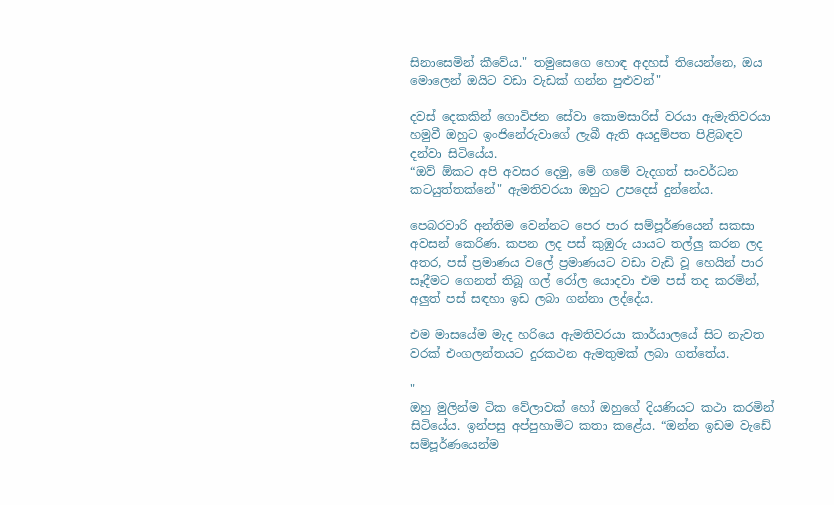සිනාසෙමින් කීවේය." තමුසෙගෙ හොඳ අදහස් තියෙන්නෙ, ඔය මොලෙන් ඔයිට වඩා වැඩක් ගන්න පුළුවන්"

දවස් දෙකකින් ගොවිජන සේවා කොමසාරිස් වරයා ඇමැතිවරයා හමුවී ඔහුට ඉංජිනේරුවාගේ ලැබී ඇති අයදුම්පත පිළිබඳව දන්වා සිටියේය.
“ඔව් ඕකට අපි අවසර දෙමු, මේ ගමේ වැදගත් සංවර්ධන කටයුත්තක්නේ" ඇමතිවරයා ඔහුට උපදෙස් දුන්නේය.

පෙබරවාරි අන්තිම වෙන්නට පෙර පාර සම්පූර්ණයෙන් සකසා අවසන් කෙරිණ. කපන ලද පස් කුඹුරු යායට තල්ලු කරන ලද අතර, පස් ප්‍රමාණය වලේ ප්‍රමාණයට වඩා වැඩි වූ හෙයින් පාර සෑදීමට ගෙනත් තිබූ ගල් රෝල යොදවා එම පස් තද කරමින්, අලුත් පස් සඳහා ඉඩ ලබා ගන්නා ලද්දේය.

එම මාසයේම මැද හරියෙ ඇමතිවරයා කාර්යාලයේ සිට නැවත වරක් එංගලන්තයට දුරකථන ඇමතුමක් ලබා ගත්තේය.

"
ඔහු මුලින්ම ටික වේලාවක් හෝ ඔහුගේ දියණියට කථා කරමින් සිටියේය. ඉන්පසු අප්පුහාමිට කතා කළේය. “ඔන්න ඉඩම වැඩේ සම්පූර්ණයෙන්ම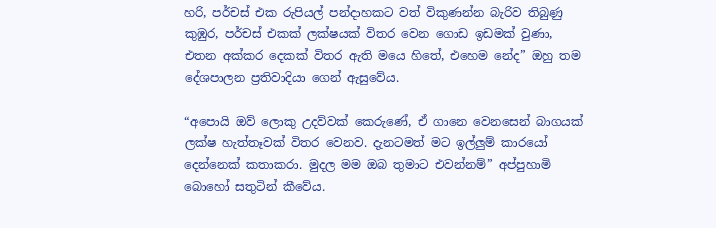හරි, පර්චස් එක රුපියල් පන්දාහකට වත් විකුණන්න බැරිව තිබුණු කුඹුර, පර්චස් එකක් ලක්ෂයක් විතර වෙන ගොඩ ඉඩමක් වුණා, එතන අක්කර දෙකක් විතර ඇති මයෙ හිතේ, එහෙම නේද” ඔහු තම දේශපාලන ප්‍රතිවාදියා ගෙන් ඇසුවේය.

“අපොයි ඔව් ලොකු උදව්වක් කෙරුණේ, ඒ ගානෙ වෙනසෙන් බාගයක් ලක්ෂ හැත්තෑවක් විතර වෙනව. දැනටමත් මට ඉල්ලුම් කාරයෝ දෙන්නෙක් කතාකරා. මුදල මම ඔබ තුමාට එවන්නම්” අප්පුහාමි බොහෝ සතුටින් කීවේය.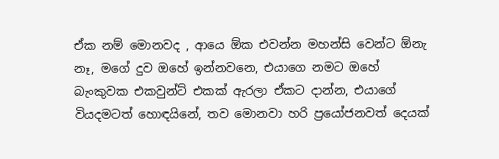ඒක නම් මොනවද , ආයෙ ඕක එවන්න මහන්සි වෙන්ට ඕනැ නෑ, මගේ දුව ඔහේ ඉන්නවනෙ, එයාගෙ නමට ඔහේ බැංකුවක එකවුන්ට් එකක් ඇරලා ඒකට දාන්න, එයාගේ වියදමටත් හොඳයිනේ, තව මොනවා හරි ප්‍රයෝජනවත් දෙයක්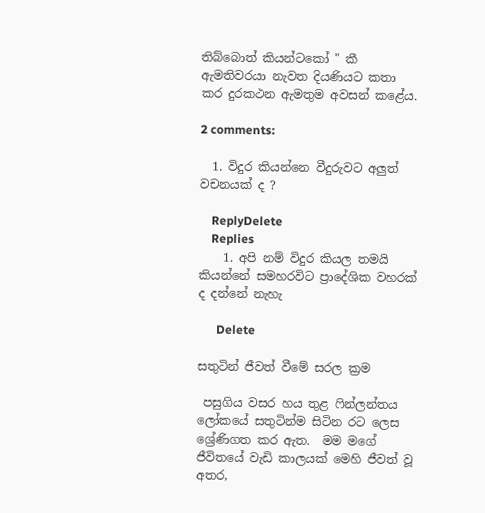තිබ්බොත් කියන්ටකෝ " කී ඇමතිවරයා නැවත දියණියට කතා කර දුරකථන ඇමතුම අවසන් කළේය.

2 comments:

  1. විදුර කියන්නෙ වීදුරුවට අලුත් වචනයක් ද ?

    ReplyDelete
    Replies
    1. අපි නම් විදුර කියල තමයි කියන්නේ සමහරවිට ප්‍රාදේශික වහරක් ද දන්නේ නැහැ

      Delete

සතුටින් ජීවත් වීමේ සරල ක්‍රම

 පසුගිය වසර හය තුළ ෆින්ලන්තය ලෝකයේ සතුටින්ම සිටින රට ලෙස ශ්‍රේණිගත කර ඇත.  මම මගේ ජීවිතයේ වැඩි කාලයක් මෙහි ජීවත් වූ අතර,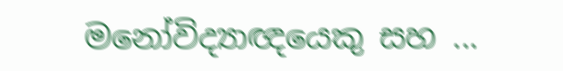මනෝවිද්‍යාඥයෙකු සහ ...